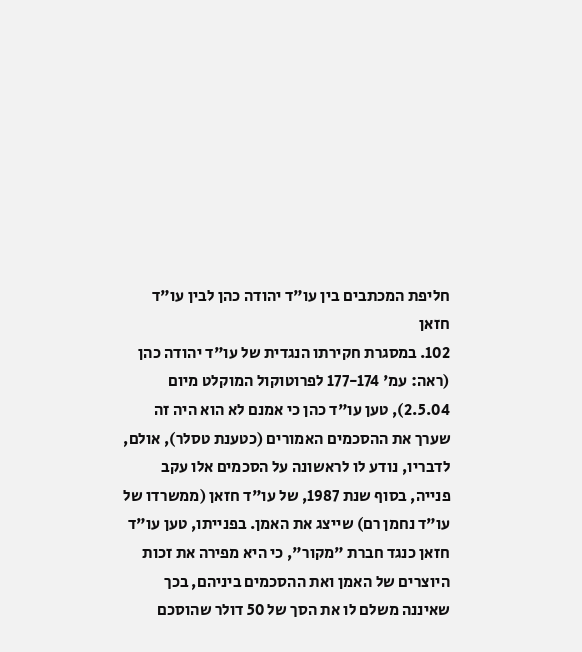חליפת המכתבים בין עו"ד יהודה כהן לבין עו"ד חזאן
102. במסגרת חקירתו הנגדית של עו"ד יהודה כהן (ראה: עמ' 177-174 לפרוטוקול המוקלט מיום 2.5.04), טען עו"ד כהן כי אמנם לא הוא היה זה שערך את ההסכמים האמורים (כטענת טסלר), אולם, לדבריו, נודע לו לראשונה על הסכמים אלו עקב פנייה, בסוף שנת 1987, של עו"ד חזאן (ממשרדו של עו"ד נחמן רם) שייצג את האמן. בפנייתו, טען עו"ד חזאן כנגד חברת "מקור", כי היא מפירה את זכות היוצרים של האמן ואת ההסכמים ביניהם, בכך שאיננה משלם לו את הסך של 50 דולר שהוסכם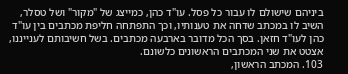ביניהם שישולם לו עבור כל פסל. עו"ד כהן, כמייצג של "מקור" ושל טסלר, השיב לו במכתב שדחה את טענותיו, וכך התפתחה חליפת מכתבים בין עו"ד כהן לעו"ד חזאן. בסך הכל מדובר בארבעה מכתבים. בשל חשיבותם לענייננו, אצטט את שני המכתבים הראשונים כלשונם.
103. המכתב הראשון,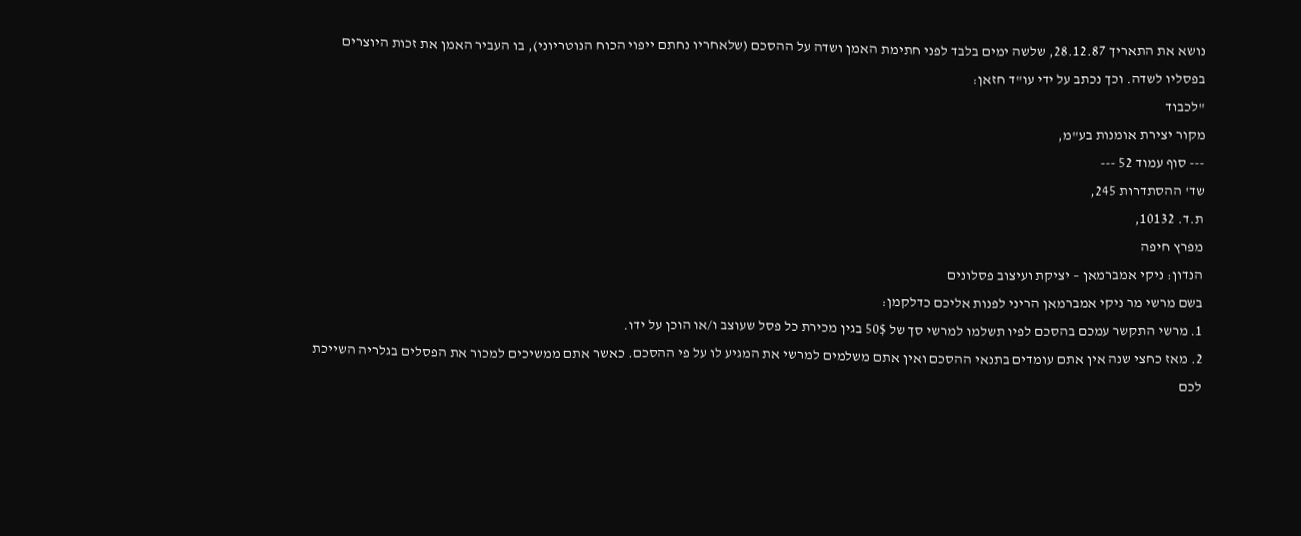נושא את התאריך 28.12.87, שלשה ימים בלבד לפני חתימת האמן ושדה על ההסכם (שלאחריו נחתם ייפוי הכוח הנוטריוני), בו העביר האמן את זכות היוצרים בפסליו לשדה. וכך נכתב על ידי עו"ד חזאן:
"לכבוד
מקור יצירת אומנות בע"מ,
--- סוף עמוד 52 ---
שד' ההסתדרות 245,
ת.ד. 10132,
מפרץ חיפה
הנדון: ניקי אמברמאן – יציקת ועיצוב פסלונים
בשם מרשי מר ניקי אמברמאן הריני לפנות אליכם כדלקמן:
1. מרשי התקשר עמכם בהסכם לפיו תשלמו למרשי סך של 50$ בגין מכירת כל פסל שעוצב ו/או הוכן על ידו.
2. מאז כחצי שנה אין אתם עומדים בתנאי ההסכם ואין אתם משלמים למרשי את המגיע לו על פי ההסכם. כאשר אתם ממשיכים למכור את הפסלים בגלריה השייכת לכם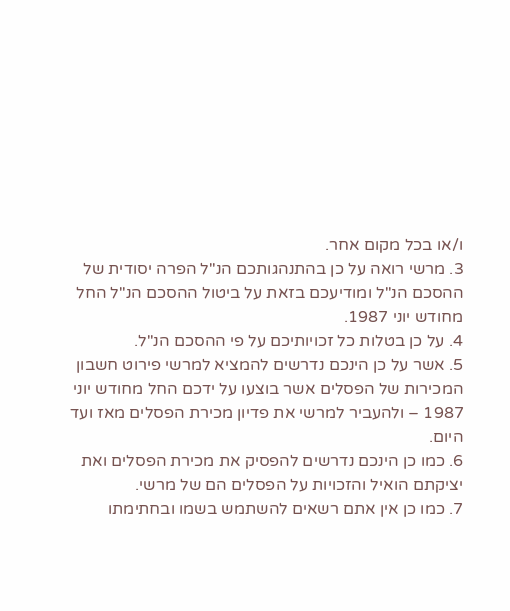ו/או בכל מקום אחר.
3. מרשי רואה על כן בהתנהגותכם הנ"ל הפרה יסודית של ההסכם הנ"ל ומודיעכם בזאת על ביטול ההסכם הנ"ל החל מחודש יוני 1987.
4. על כן בטלות כל זכויותיכם על פי ההסכם הנ"ל.
5. אשר על כן הינכם נדרשים להמציא למרשי פירוט חשבון המכירות של הפסלים אשר בוצעו על ידכם החל מחודש יוני 1987 – ולהעביר למרשי את פדיון מכירת הפסלים מאז ועד היום.
6. כמו כן הינכם נדרשים להפסיק את מכירת הפסלים ואת יציקתם הואיל והזכויות על הפסלים הם של מרשי.
7. כמו כן אין אתם רשאים להשתמש בשמו ובחתימתו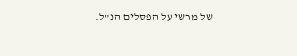של מרשי על הפסלים הנ"ל.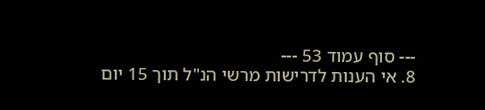--- סוף עמוד 53 ---
8. אי הענות לדרישות מרשי הנ"ל תוך 15 יום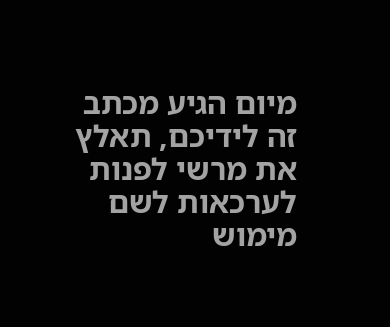מיום הגיע מכתב זה לידיכם, תאלץ את מרשי לפנות לערכאות לשם מימוש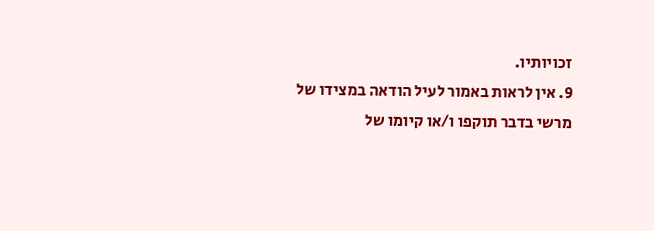זכויותיו.
9. אין לראות באמור לעיל הודאה במצידו של מרשי בדבר תוקפו ו/או קיומו של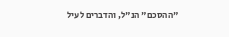"ההסכם" הנ"ל, והדברים לעיל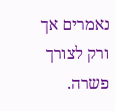נאמרים אך ורק לצורך פשרה.